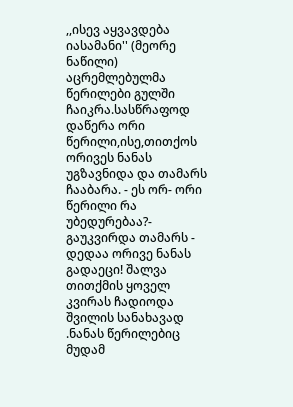,,ისევ აყვავდება იასამანი'' (მეორე ნაწილი)
აცრემლებულმა წერილები გულში ჩაიკრა.სასწრაფოდ დაწერა ორი წერილი,ისე,თითქოს ორივეს ნანას უგზავნიდა და თამარს ჩააბარა. - ეს ორ- ორი წერილი რა უბედურებაა?- გაუკვირდა თამარს - დედაა ორივე ნანას გადაეცი! შალვა თითქმის ყოველ კვირას ჩადიოდა შვილის სანახავად .ნანას წერილებიც მუდამ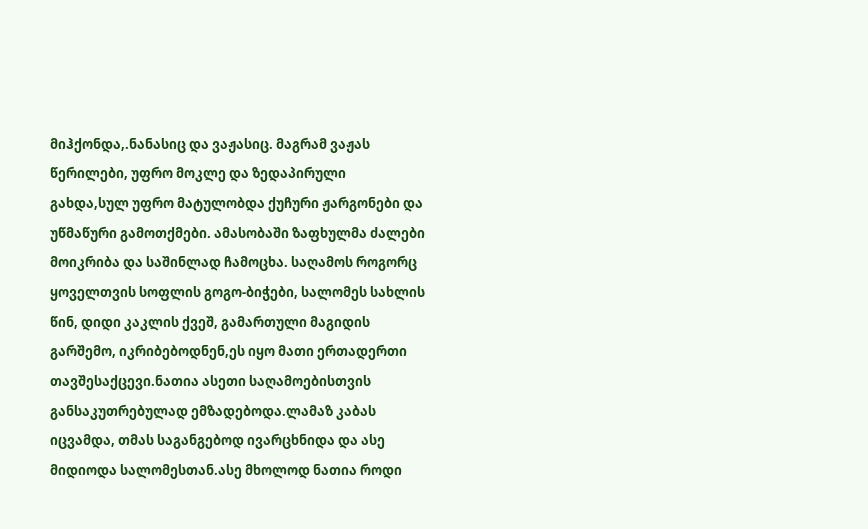მიჰქონდა,.ნანასიც და ვაჟასიც. მაგრამ ვაჟას წერილები, უფრო მოკლე და ზედაპირული გახდა,სულ უფრო მატულობდა ქუჩური ჟარგონები და უწმაწური გამოთქმები. ამასობაში ზაფხულმა ძალები მოიკრიბა და საშინლად ჩამოცხა. საღამოს როგორც ყოველთვის სოფლის გოგო-ბიჭები, სალომეს სახლის წინ, დიდი კაკლის ქვეშ, გამართული მაგიდის გარშემო, იკრიბებოდნენ,ეს იყო მათი ერთადერთი თავშესაქცევი.ნათია ასეთი საღამოებისთვის განსაკუთრებულად ემზადებოდა.ლამაზ კაბას იცვამდა, თმას საგანგებოდ ივარცხნიდა და ასე მიდიოდა სალომესთან.ასე მხოლოდ ნათია როდი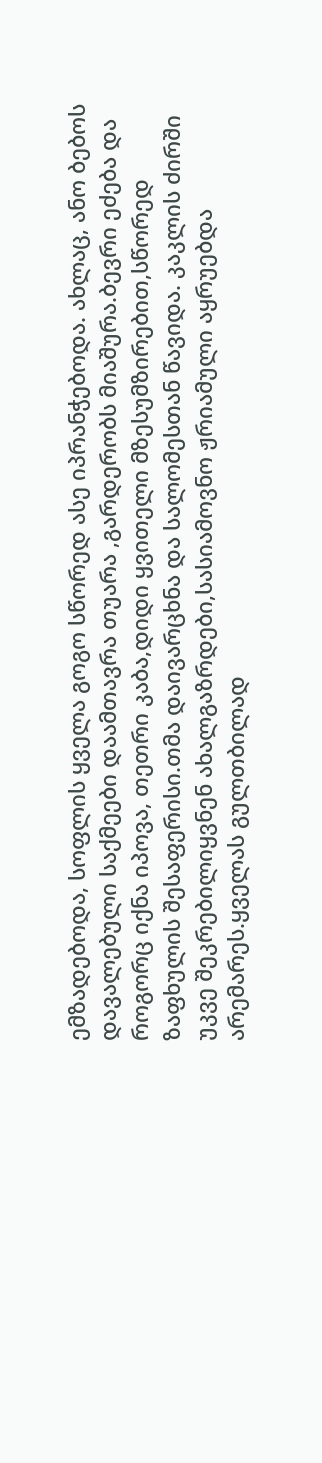ემზადებოდა, სოფლის ყველა გოგო სწორედ ასე იპრანჭებოდა. ახლაც, ანო ბებოს დავალებული საქმეები დაამთავრა თუარა ,გარდერობს მიაშურა.ბევრი ეძება და როგორც იქნა იპოვა, თეთრი კაბა,დიდი ყვითელი მზესუმზირებით,სწორედ ზაფხულის შესაფერისი.თმა დაივარცხნა და სალომესთან წავიდა. კაკლის ძირში უკვე შეკრებილიყვნენ ახალგაზრდები,სასიამოვნო ჟრიამული აყრუებდა არემარეს.ყველას გულთბილად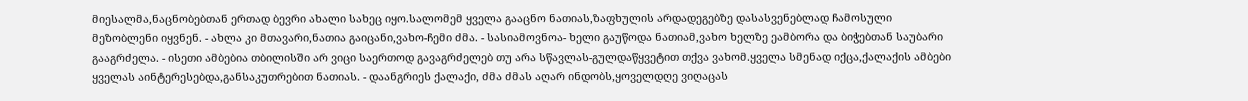მიესალმა,ნაცნობებთან ერთად ბევრი ახალი სახეც იყო.სალომემ ყველა გააცნო ნათიას,ზაფხულის არდადეგებზე დასასვენებლად ჩამოსული მეზობლენი იყვნენ. - ახლა კი მთავარი,ნათია გაიცანი,ვახო-ჩემი ძმა. - სასიამოვნოა- ხელი გაუწოდა ნათიამ,ვახო ხელზე ეამბორა და ბიჭებთან საუბარი გააგრძელა. - ისეთი ამბებია თბილისში არ ვიცი საერთოდ გავაგრძელებ თუ არა სწავლას-გულდაწყვეტით თქვა ვახომ.ყველა სმენად იქცა,ქალაქის ამბები ყველას აინტერესებდა,განსაკუთრებით ნათიას. - დაანგრიეს ქალაქი, ძმა ძმას აღარ ინდობს,ყოველდღე ვიღაცას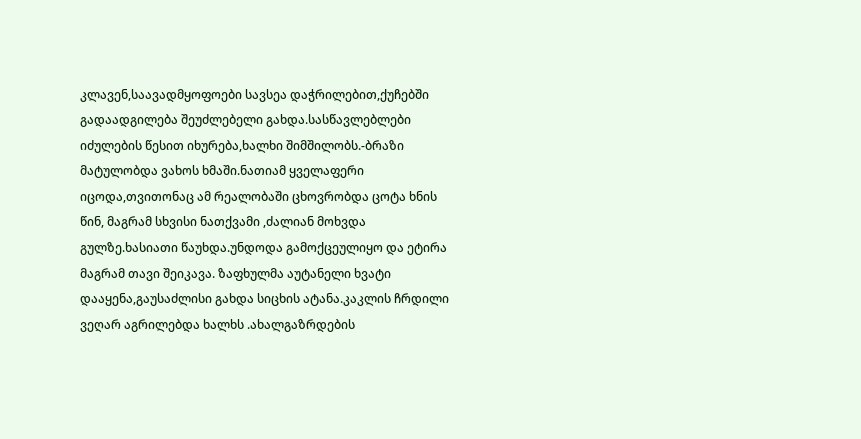კლავენ,საავადმყოფოები სავსეა დაჭრილებით,ქუჩებში გადაადგილება შეუძლებელი გახდა.სასწავლებლები იძულების წესით იხურება,ხალხი შიმშილობს.-ბრაზი მატულობდა ვახოს ხმაში.ნათიამ ყველაფერი იცოდა,თვითონაც ამ რეალობაში ცხოვრობდა ცოტა ხნის წინ, მაგრამ სხვისი ნათქვამი ,ძალიან მოხვდა გულზე.ხასიათი წაუხდა.უნდოდა გამოქცეულიყო და ეტირა მაგრამ თავი შეიკავა. ზაფხულმა აუტანელი ხვატი დააყენა,გაუსაძლისი გახდა სიცხის ატანა.კაკლის ჩრდილი ვეღარ აგრილებდა ხალხს .ახალგაზრდების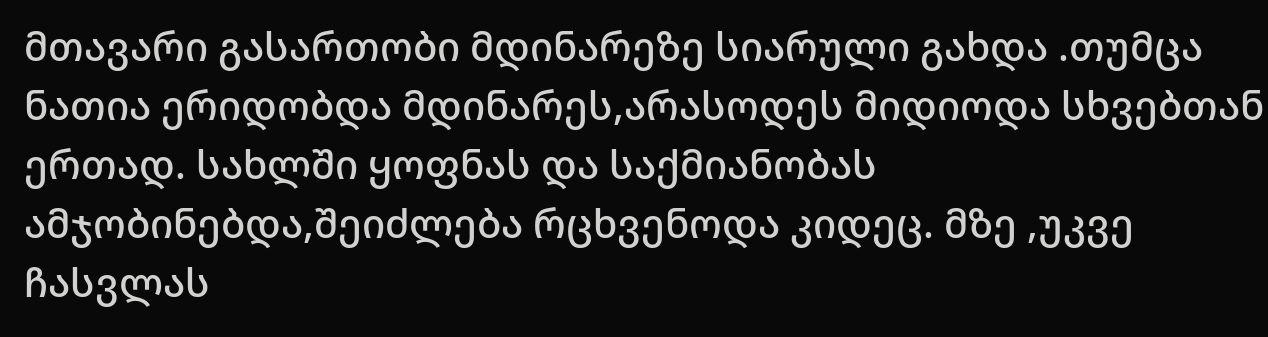მთავარი გასართობი მდინარეზე სიარული გახდა .თუმცა ნათია ერიდობდა მდინარეს,არასოდეს მიდიოდა სხვებთან ერთად. სახლში ყოფნას და საქმიანობას ამჯობინებდა,შეიძლება რცხვენოდა კიდეც. მზე ,უკვე ჩასვლას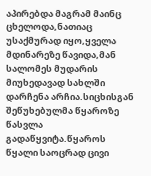აპირებდა მაგრამ მაინც ცხელოდა,ნათიაც უსაქმურად იყო,ყველა მდინარეზე წავიდა,მან სალომეს მუდარის მიუხედავად სახლში დარჩენა არჩია.სიცხისგან შეწუხებულმა წყაროზე წასვლა გადაწყვიტა.წყაროს წყალი საოცრად ცივი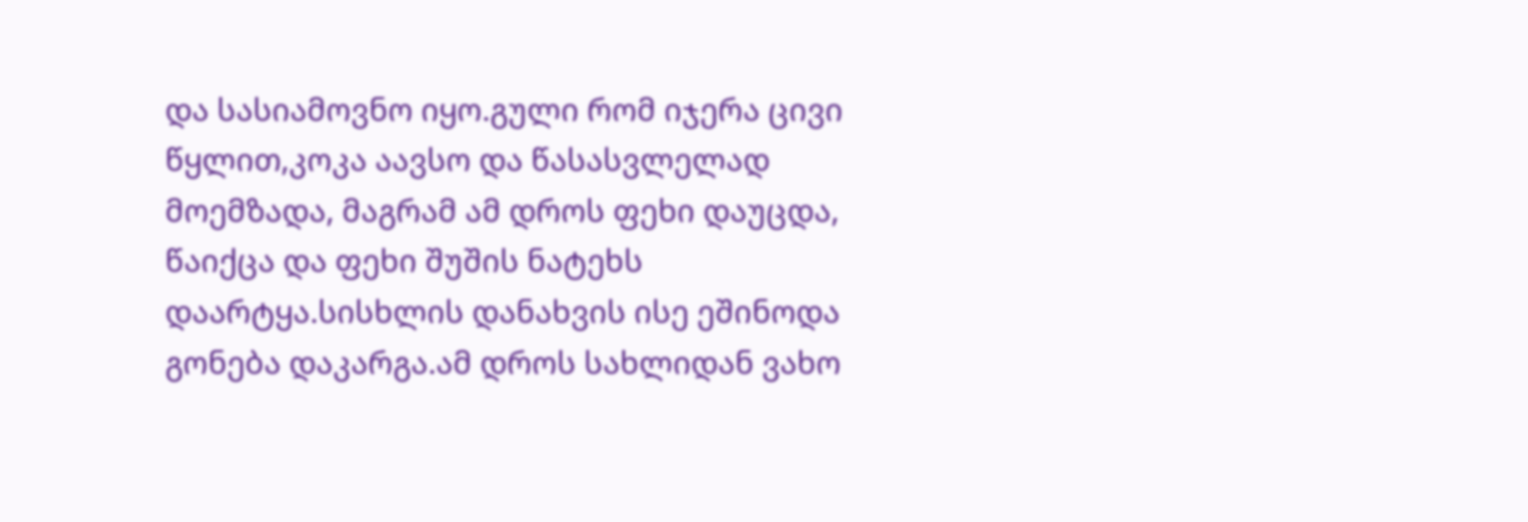და სასიამოვნო იყო.გული რომ იჯერა ცივი წყლით,კოკა აავსო და წასასვლელად მოემზადა, მაგრამ ამ დროს ფეხი დაუცდა, წაიქცა და ფეხი შუშის ნატეხს დაარტყა.სისხლის დანახვის ისე ეშინოდა გონება დაკარგა.ამ დროს სახლიდან ვახო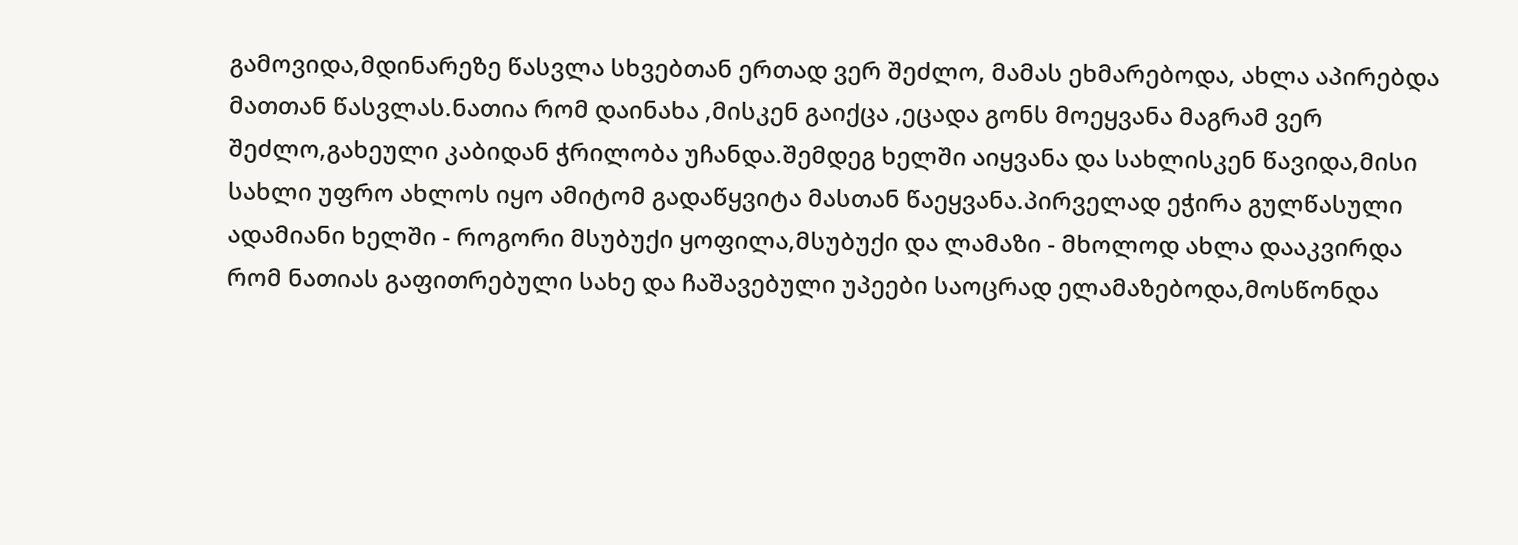გამოვიდა,მდინარეზე წასვლა სხვებთან ერთად ვერ შეძლო, მამას ეხმარებოდა, ახლა აპირებდა მათთან წასვლას.ნათია რომ დაინახა ,მისკენ გაიქცა ,ეცადა გონს მოეყვანა მაგრამ ვერ შეძლო,გახეული კაბიდან ჭრილობა უჩანდა.შემდეგ ხელში აიყვანა და სახლისკენ წავიდა,მისი სახლი უფრო ახლოს იყო ამიტომ გადაწყვიტა მასთან წაეყვანა.პირველად ეჭირა გულწასული ადამიანი ხელში - როგორი მსუბუქი ყოფილა,მსუბუქი და ლამაზი - მხოლოდ ახლა დააკვირდა რომ ნათიას გაფითრებული სახე და ჩაშავებული უპეები საოცრად ელამაზებოდა,მოსწონდა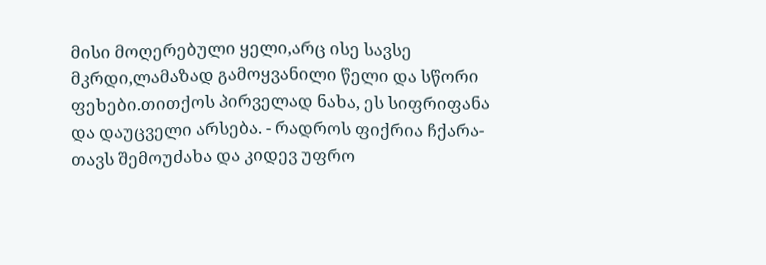მისი მოღერებული ყელი,არც ისე სავსე მკრდი,ლამაზად გამოყვანილი წელი და სწორი ფეხები.თითქოს პირველად ნახა, ეს სიფრიფანა და დაუცველი არსება. - რადროს ფიქრია ჩქარა- თავს შემოუძახა და კიდევ უფრო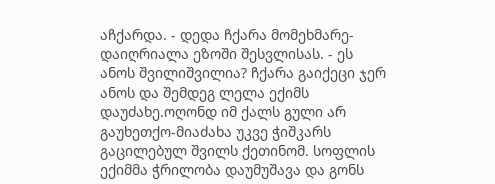აჩქარდა. - დედა ჩქარა მომეხმარე-დაიღრიალა ეზოში შესვლისას. - ეს ანოს შვილიშვილია? ჩქარა გაიქეცი ჯერ ანოს და შემდეგ ლელა ექიმს დაუძახე.ოღონდ იმ ქალს გული არ გაუხეთქო-მიაძახა უკვე ჭიშკარს გაცილებულ შვილს ქეთინომ. სოფლის ექიმმა ჭრილობა დაუმუშავა და გონს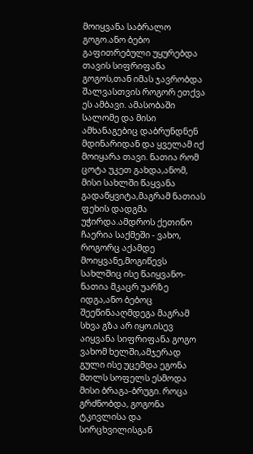მოიყვანა საბრალო გოგო.ანო ბებო გაფითრებული უყურებდა თავის სიფრიფანა გოგოს,თან იმას ჯავრობდა შალვასთვის როგორ ეთქვა ეს ამბავი. ამასობაში სალომე და მისი ამხანაგებიც დაბრუნდნენ მდინარიდან და ყველამ იქ მოიყარა თავი. ნათია რომ ცოტა უკეთ გახდა,ანომ, მისი სახლში წაყვანა გადაწყვიტა,მაგრამ ნათიას ფეხის დადგმა უჭირდა.ამდროს ქეთინო ჩაერია საქმეში - ვახო, როგორც აქამდე მოიყვანე,მოგიწევს სახლშიც ისე წაიყვანო- ნათია მკაცრ უარზე იდგა,ანო ბებოც შეეწინააღმდეგა მაგრამ სხვა გზა არ იყო.ისევ აიყვანა სიფრიფანა გოგო ვახომ ხელში,ამჯერად გული ისე უცემდა ეგონა მთლს სოფელს ესმოდა მისი ბრაგა-ბრუგი. როცა გრძნობდა, გოგონა ტკივლისა და სირცხვილისგან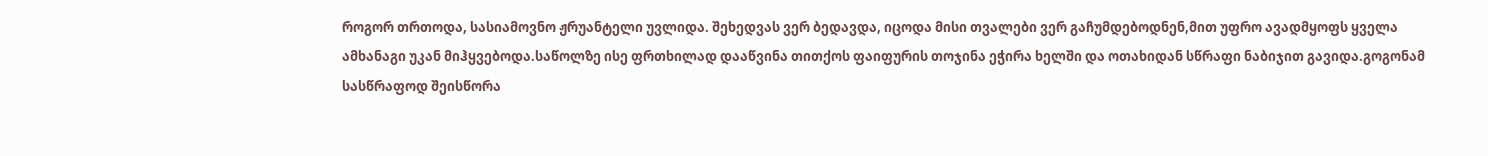როგორ თრთოდა, სასიამოვნო ჟრუანტელი უვლიდა. შეხედვას ვერ ბედავდა, იცოდა მისი თვალები ვერ გაჩუმდებოდნენ,მით უფრო ავადმყოფს ყველა ამხანაგი უკან მიჰყვებოდა.საწოლზე ისე ფრთხილად დააწვინა თითქოს ფაიფურის თოჯინა ეჭირა ხელში და ოთახიდან სწრაფი ნაბიჯით გავიდა.გოგონამ სასწრაფოდ შეისწორა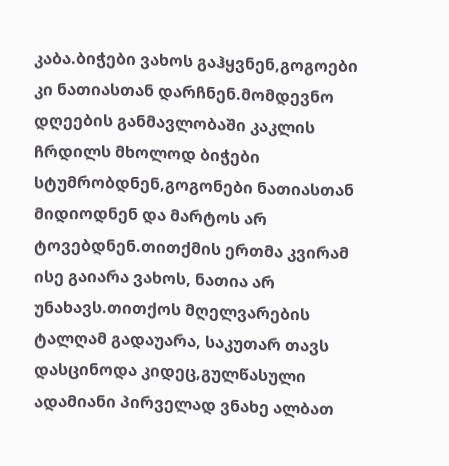კაბა.ბიჭები ვახოს გაჰყვნენ,გოგოები კი ნათიასთან დარჩნენ.მომდევნო დღეების განმავლობაში კაკლის ჩრდილს მხოლოდ ბიჭები სტუმრობდნენ,გოგონები ნათიასთან მიდიოდნენ და მარტოს არ ტოვებდნენ.თითქმის ერთმა კვირამ ისე გაიარა ვახოს, ნათია არ უნახავს.თითქოს მღელვარების ტალღამ გადაუარა, საკუთარ თავს დასცინოდა კიდეც,გულწასული ადამიანი პირველად ვნახე ალბათ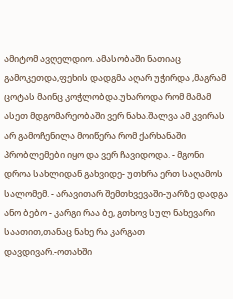ამიტომ ავღელდიო. ამასობაში ნათიაც გამოკეთდა,ფეხის დადგმა აღარ უჭირდა ,მაგრამ ცოტას მაინც კოჭლობდა.უხაროდა რომ მამამ ასეთ მდგომარეობაში ვერ ნახა.შალვა ამ კვირას არ გამოჩენილა მოიწერა რომ ქარხანაში პრობლემები იყო და ვერ ჩავიდოდა. - მგონი დროა სახლიდან გახვიდე- უთხრა ერთ საღამოს სალომემ. - არავითარ შემთხვევაში-უარზე დადგა ანო ბებო - კარგი რაა ბე, გთხოვ სულ ნახევარი საათით,თანაც ნახე რა კარგათ დავდივარ.-ოთახში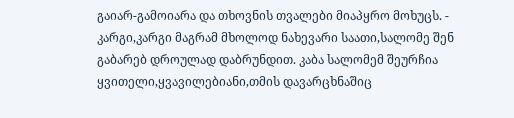გაიარ-გამოიარა და თხოვნის თვალები მიაპყრო მოხუცს. - კარგი,კარგი მაგრამ მხოლოდ ნახევარი საათი,სალომე შენ გაბარებ დროულად დაბრუნდით. კაბა სალომემ შეურჩია ყვითელი,ყვავილებიანი,თმის დავარცხნაშიც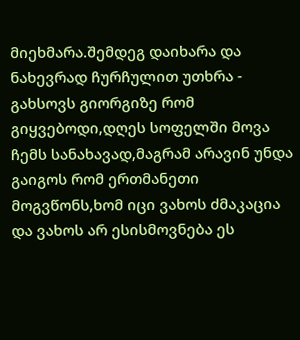მიეხმარა.შემდეგ დაიხარა და ნახევრად ჩურჩულით უთხრა - გახსოვს გიორგიზე რომ გიყვებოდი,დღეს სოფელში მოვა ჩემს სანახავად,მაგრამ არავინ უნდა გაიგოს რომ ერთმანეთი მოგვწონს,ხომ იცი ვახოს ძმაკაცია და ვახოს არ ესისმოვნება ეს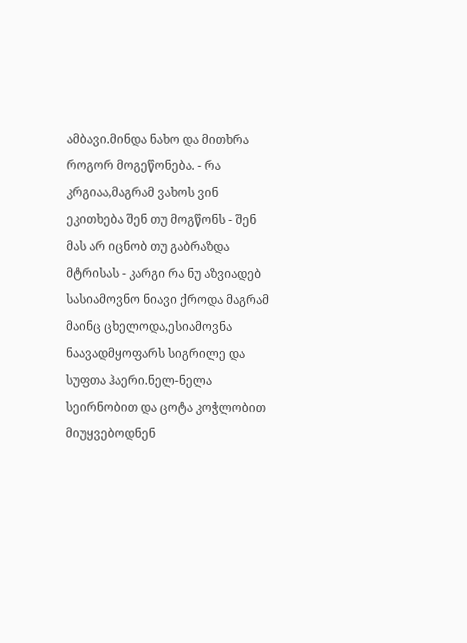ამბავი.მინდა ნახო და მითხრა როგორ მოგეწონება. - რა კრგიაა,მაგრამ ვახოს ვინ ეკითხება შენ თუ მოგწონს - შენ მას არ იცნობ თუ გაბრაზდა მტრისას - კარგი რა ნუ აზვიადებ სასიამოვნო ნიავი ქროდა მაგრამ მაინც ცხელოდა,ესიამოვნა ნაავადმყოფარს სიგრილე და სუფთა ჰაერი.ნელ-ნელა სეირნობით და ცოტა კოჭლობით მიუყვებოდნენ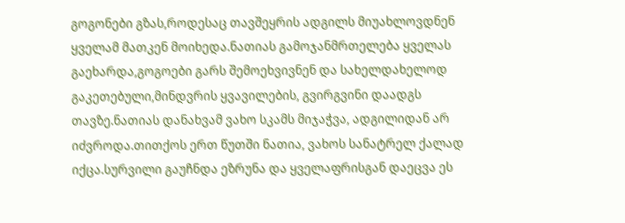გოგონები გზას,როდესაც თავშეყრის ადგილს მიუახლოვდნენ ყველამ მათკენ მოიხედა.ნათიას გამოჯანმრთელება ყველას გაეხარდა,გოგოები გარს შემოეხვივნენ და სახელდახელოდ გაკეთებული,მინდვრის ყვავილების, გვირგვინი დაადგს თავზე.ნათიას დანახვამ ვახო სკამს მიჯაჭვა, ადგილიდან არ იძვროდა.თითქოს ერთ წუთში ნათია, ვახოს სანატრელ ქალად იქცა.სურვილი გაუჩნდა ეზრუნა და ყველაფრისგან დაეცვა ეს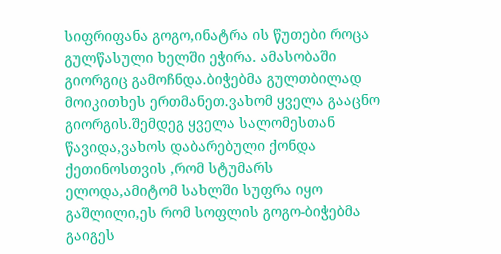სიფრიფანა გოგო,ინატრა ის წუთები როცა გულწასული ხელში ეჭირა. ამასობაში გიორგიც გამოჩნდა.ბიჭებმა გულთბილად მოიკითხეს ერთმანეთ.ვახომ ყველა გააცნო გიორგის.შემდეგ ყველა სალომესთან წავიდა,ვახოს დაბარებული ქონდა ქეთინოსთვის ,რომ სტუმარს ელოდა,ამიტომ სახლში სუფრა იყო გაშლილი,ეს რომ სოფლის გოგო-ბიჭებმა გაიგეს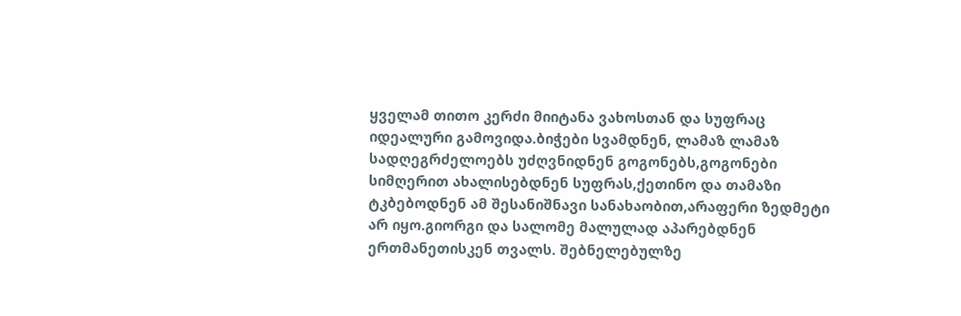ყველამ თითო კერძი მიიტანა ვახოსთან და სუფრაც იდეალური გამოვიდა.ბიჭები სვამდნენ, ლამაზ ლამაზ სადღეგრძელოებს უძღვნიდნენ გოგონებს,გოგონები სიმღერით ახალისებდნენ სუფრას,ქეთინო და თამაზი ტკბებოდნენ ამ შესანიშნავი სანახაობით,არაფერი ზედმეტი არ იყო.გიორგი და სალომე მალულად აპარებდნენ ერთმანეთისკენ თვალს. შებნელებულზე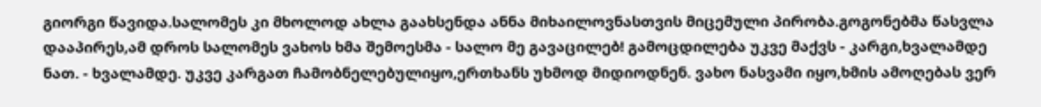გიორგი წავიდა.სალომეს კი მხოლოდ ახლა გაახსენდა ანნა მიხაილოვნასთვის მიცემული პირობა.გოგონებმა წასვლა დააპირეს,ამ დროს სალომეს ვახოს ხმა შემოესმა - სალო მე გავაცილებ! გამოცდილება უკვე მაქვს - კარგი,ხვალამდე ნათ. - ხვალამდე. უკვე კარგათ ჩამობნელებულიყო,ერთხანს უხმოდ მიდიოდნენ. ვახო ნასვამი იყო,ხმის ამოღებას ვერ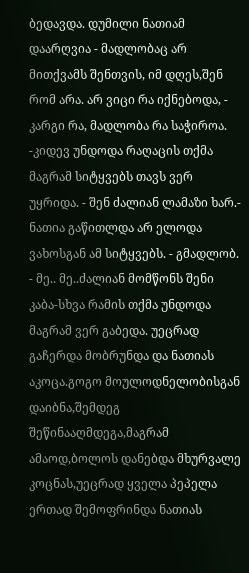ბედავდა. დუმილი ნათიამ დაარღვია - მადლობაც არ მითქვამს შენთვის, იმ დღეს,შენ რომ არა. არ ვიცი რა იქნებოდა, - კარგი რა, მადლობა რა საჭიროა. -კიდევ უნდოდა რაღაცის თქმა მაგრამ სიტყვებს თავს ვერ უყრიდა. - შენ ძალიან ლამაზი ხარ.- ნათია გაწითლდა არ ელოდა ვახოსგან ამ სიტყვებს. - გმადლობ. - მე.. მე..ძალიან მომწონს შენი კაბა-სხვა რამის თქმა უნდოდა მაგრამ ვერ გაბედა. უეცრად გაჩერდა მობრუნდა და ნათიას აკოცა.გოგო მოულოდნელობისგან დაიბნა,შემდეგ შეწინააღმდეგა,მაგრამ ამაოდ,ბოლოს დანებდა მხურვალე კოცნას,უეცრად ყველა პეპელა ერთად შემოფრინდა ნათიას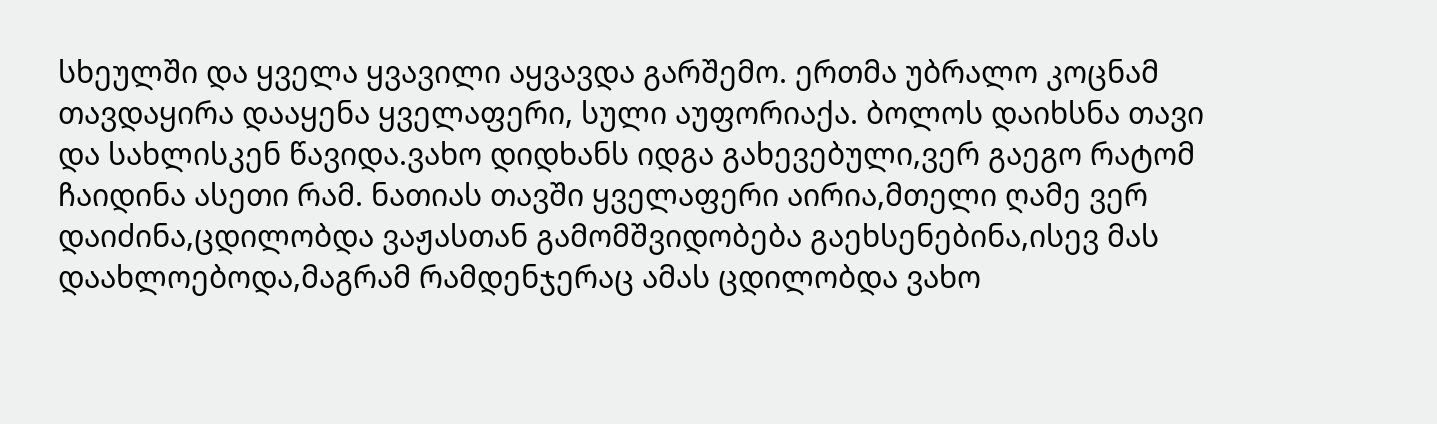სხეულში და ყველა ყვავილი აყვავდა გარშემო. ერთმა უბრალო კოცნამ თავდაყირა დააყენა ყველაფერი, სული აუფორიაქა. ბოლოს დაიხსნა თავი და სახლისკენ წავიდა.ვახო დიდხანს იდგა გახევებული,ვერ გაეგო რატომ ჩაიდინა ასეთი რამ. ნათიას თავში ყველაფერი აირია,მთელი ღამე ვერ დაიძინა,ცდილობდა ვაჟასთან გამომშვიდობება გაეხსენებინა,ისევ მას დაახლოებოდა,მაგრამ რამდენჯერაც ამას ცდილობდა ვახო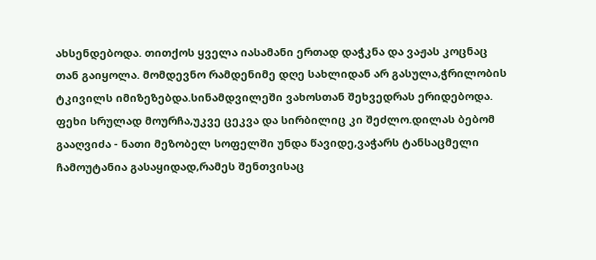ახსენდებოდა. თითქოს ყველა იასამანი ერთად დაჭკნა და ვაჟას კოცნაც თან გაიყოლა. მომდევნო რამდენიმე დღე სახლიდან არ გასულა,ჭრილობის ტკივილს იმიზეზებდა.სინამდვილეში ვახოსთან შეხვედრას ერიდებოდა. ფეხი სრულად მოურჩა,უკვე ცეკვა და სირბილიც კი შეძლო.დილას ბებომ გააღვიძა - ნათი მეზობელ სოფელში უნდა წავიდე,ვაჭარს ტანსაცმელი ჩამოუტანია გასაყიდად,რამეს შენთვისაც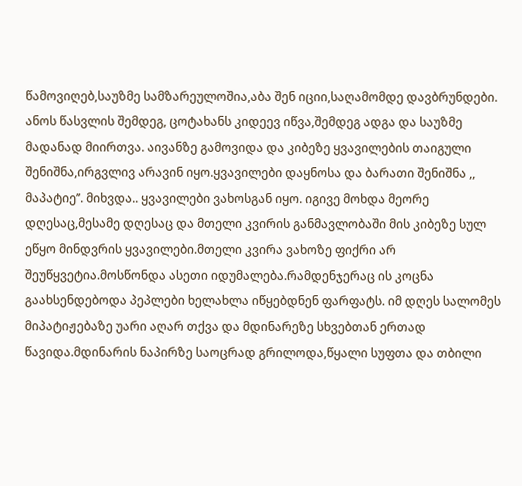წამოვიღებ,საუზმე სამზარეულოშია,აბა შენ იციი,საღამომდე დავბრუნდები. ანოს წასვლის შემდეგ, ცოტახანს კიდეევ იწვა,შემდეგ ადგა და საუზმე მადანად მიირთვა. აივანზე გამოვიდა და კიბეზე ყვავილების თაიგული შენიშნა,ირგვლივ არავინ იყო.ყვავილები დაყნოსა და ბარათი შენიშნა ,, მაპატიე’’. მიხვდა.. ყვავილები ვახოსგან იყო. იგივე მოხდა მეორე დღესაც,მესამე დღესაც და მთელი კვირის განმავლობაში მის კიბეზე სულ ეწყო მინდვრის ყვავილები.მთელი კვირა ვახოზე ფიქრი არ შეუწყვეტია.მოსწონდა ასეთი იდუმალება.რამდენჯერაც ის კოცნა გაახსენდებოდა პეპლები ხელახლა იწყებდნენ ფარფატს. იმ დღეს სალომეს მიპატიჟებაზე უარი აღარ თქვა და მდინარეზე სხვებთან ერთად წავიდა.მდინარის ნაპირზე საოცრად გრილოდა,წყალი სუფთა და თბილი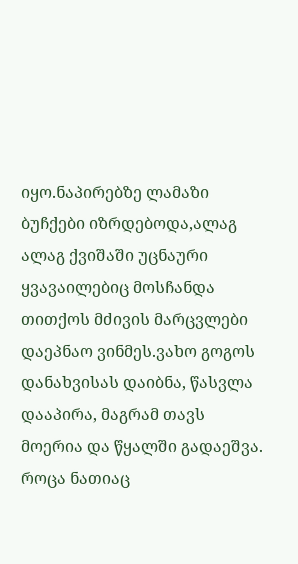იყო.ნაპირებზე ლამაზი ბუჩქები იზრდებოდა,ალაგ ალაგ ქვიშაში უცნაური ყვავაილებიც მოსჩანდა თითქოს მძივის მარცვლები დაეპნაო ვინმეს.ვახო გოგოს დანახვისას დაიბნა, წასვლა დააპირა, მაგრამ თავს მოერია და წყალში გადაეშვა. როცა ნათიაც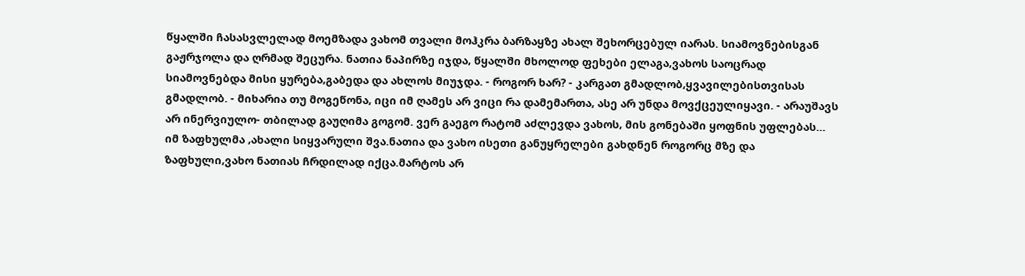წყალში ჩასასვლელად მოემზადა ვახომ თვალი მოჰკრა ბარზაყზე ახალ შეხორცებულ იარას. სიამოვნებისგან გაჟრჯოლა და ღრმად შეცურა. ნათია ნაპირზე იჯდა, წყალში მხოლოდ ფეხები ელაგა,ვახოს საოცრად სიამოვნებდა მისი ყურება,გაბედა და ახლოს მიუჯდა. - როგორ ხარ? - კარგათ გმადლობ,ყვავილებისთვისას გმადლობ. - მიხარია თუ მოგეწონა, იცი იმ ღამეს არ ვიცი რა დამემართა, ასე არ უნდა მოვქცეულიყავი. - არაუშავს არ ინერვიულო- თბილად გაუღიმა გოგომ. ვერ გაეგო რატომ აძლევდა ვახოს, მის გონებაში ყოფნის უფლებას… იმ ზაფხულმა ,ახალი სიყვარული შვა.ნათია და ვახო ისეთი განუყრელები გახდნენ როგორც მზე და ზაფხული,ვახო ნათიას ჩრდილად იქცა.მარტოს არ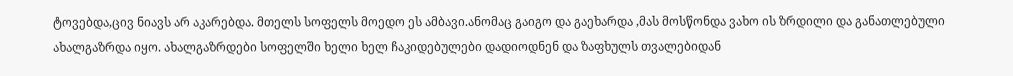ტოვებდა,ცივ ნიავს არ აკარებდა. მთელს სოფელს მოედო ეს ამბავი.ანომაც გაიგო და გაეხარდა ,მას მოსწონდა ვახო ის ზრდილი და განათლებული ახალგაზრდა იყო. ახალგაზრდები სოფელში ხელი ხელ ჩაკიდებულები დადიოდნენ და ზაფხულს თვალებიდან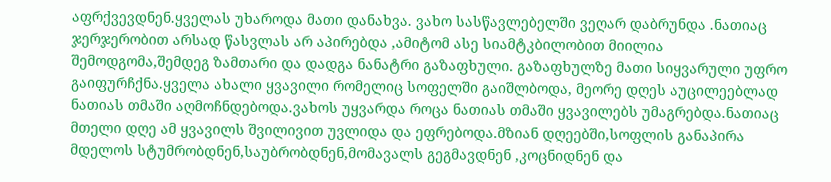აფრქვევდნენ.ყველას უხაროდა მათი დანახვა. ვახო სასწავლებელში ვეღარ დაბრუნდა .ნათიაც ჯერჯერობით არსად წასვლას არ აპირებდა ,ამიტომ ასე სიამტკბილობით მიილია შემოდგომა,შემდეგ ზამთარი და დადგა ნანატრი გაზაფხული. გაზაფხულზე მათი სიყვარული უფრო გაიფურჩქნა.ყველა ახალი ყვავილი რომელიც სოფელში გაიშლბოდა, მეორე დღეს აუცილეებლად ნათიას თმაში აღმოჩნდებოდა.ვახოს უყვარდა როცა ნათიას თმაში ყვავილებს უმაგრებდა.ნათიაც მთელი დღე ამ ყვავილს შვილივით უვლიდა და ეფრებოდა.მზიან დღეებში,სოფლის განაპირა მდელოს სტუმრობდნენ,საუბრობდნენ,მომავალს გეგმავდნენ ,კოცნიდნენ და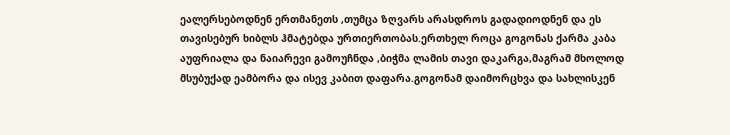ეალერსებოდნენ ერთმანეთს ,თუმცა ზღვარს არასდროს გადადიოდნენ და ეს თავისებურ ხიბლს ჰმატებდა ურთიერთობას.ერთხელ როცა გოგონას ქარმა კაბა აუფრიალა და ნაიარევი გამოუჩნდა ,ბიჭმა ლამის თავი დაკარგა,მაგრამ მხოლოდ მსუბუქად ეამბორა და ისევ კაბით დაფარა.გოგონამ დაიმორცხვა და სახლისკენ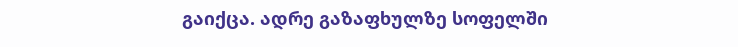გაიქცა. ადრე გაზაფხულზე სოფელში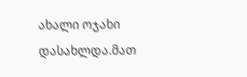ახალი ოჯახი დასახლდა.მათ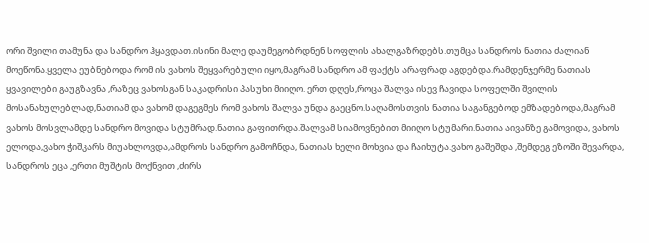ორი შვილი თამუნა და სანდრო ჰყავდათ.ისინი მალე დაუმეგობრდნენ სოფლის ახალგაზრდებს.თუმცა სანდროს ნათია ძალიან მოეწონა.ყველა ეუბნებოდა რომ ის ვახოს შეყვარებული იყო,მაგრამ სანდრო ამ ფაქტს არაფრად აგდებდა.რამდენჯერმე ნათიას ყვავილები გაუგზავნა ,რაზეც ვახოსგან საკადრისი პასუხი მიიღო. ერთ დღეს,როცა შალვა ისევ ჩავიდა სოფელში შვილის მოსანახულებლად,ნათიამ და ვახომ დაგეგმეს რომ ვახოს შალვა უნდა გაეცნო.საღამოსთვის ნათია საგანგებოდ ემზადებოდა,მაგრამ ვახოს მოსვლამდე სანდრო მოვიდა სტუმრად.ნათია გაფითრდა.შალვამ სიამოვნებით მიიღო სტუმარი.ნათია აივანზე გამოვიდა, ვახოს ელოდა,ვახო ჭიშკარს მიუახლოვდა,ამდროს სანდრო გამოჩნდა, ნათიას ხელი მოხვია და ჩაიხუტა.ვახო გაშეშდა ,შემდეგ ეზოში შევარდა, სანდროს ეცა ,ერთი მუშტის მოქნვით ,ძირს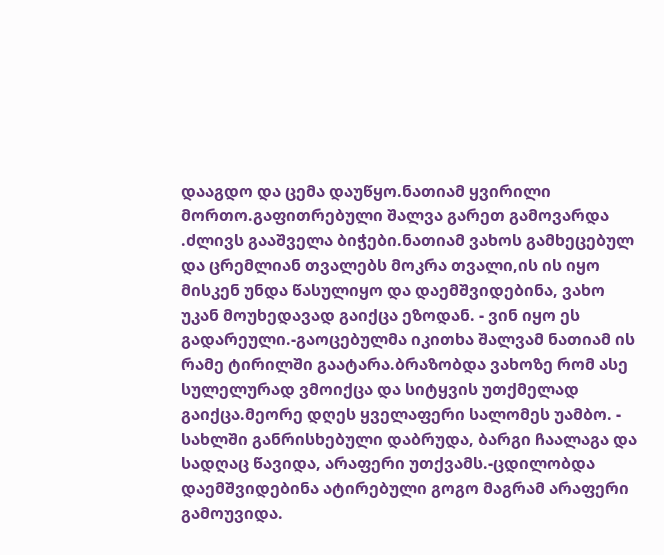დააგდო და ცემა დაუწყო.ნათიამ ყვირილი მორთო.გაფითრებული შალვა გარეთ გამოვარდა .ძლივს გააშველა ბიჭები.ნათიამ ვახოს გამხეცებულ და ცრემლიან თვალებს მოკრა თვალი,ის ის იყო მისკენ უნდა წასულიყო და დაემშვიდებინა, ვახო უკან მოუხედავად გაიქცა ეზოდან. - ვინ იყო ეს გადარეული.-გაოცებულმა იკითხა შალვამ ნათიამ ის რამე ტირილში გაატარა.ბრაზობდა ვახოზე რომ ასე სულელურად ვმოიქცა და სიტყვის უთქმელად გაიქცა.მეორე დღეს ყველაფერი სალომეს უამბო. - სახლში განრისხებული დაბრუდა, ბარგი ჩაალაგა და სადღაც წავიდა, არაფერი უთქვამს.-ცდილობდა დაემშვიდებინა ატირებული გოგო მაგრამ არაფერი გამოუვიდა.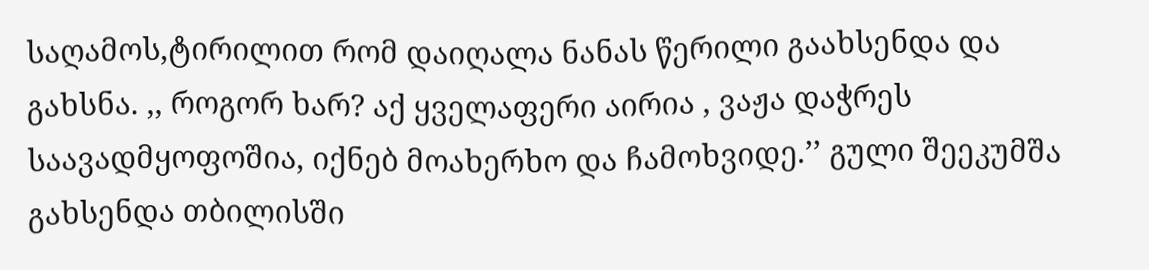საღამოს,ტირილით რომ დაიღალა ნანას წერილი გაახსენდა და გახსნა. ,, როგორ ხარ? აქ ყველაფერი აირია , ვაჟა დაჭრეს საავადმყოფოშია, იქნებ მოახერხო და ჩამოხვიდე.’’ გული შეეკუმშა გახსენდა თბილისში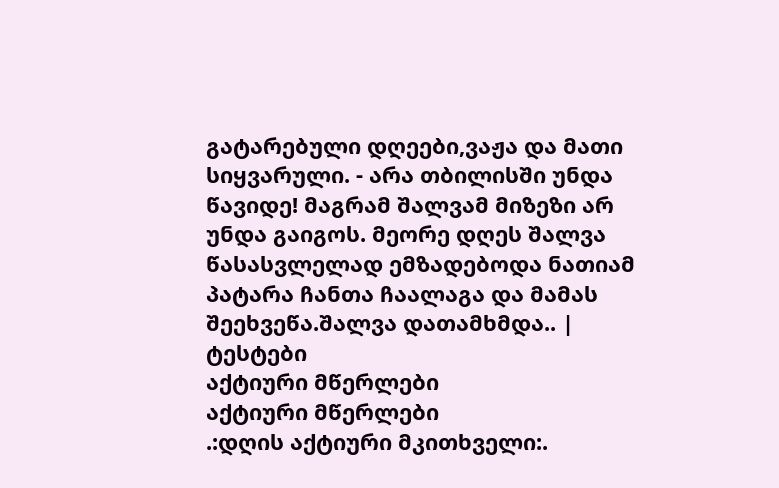გატარებული დღეები,ვაჟა და მათი სიყვარული. - არა თბილისში უნდა წავიდე! მაგრამ შალვამ მიზეზი არ უნდა გაიგოს. მეორე დღეს შალვა წასასვლელად ემზადებოდა ნათიამ პატარა ჩანთა ჩაალაგა და მამას შეეხვეწა.შალვა დათამხმდა.. |
ტესტები
აქტიური მწერლები
აქტიური მწერლები
.:დღის აქტიური მკითხველი:.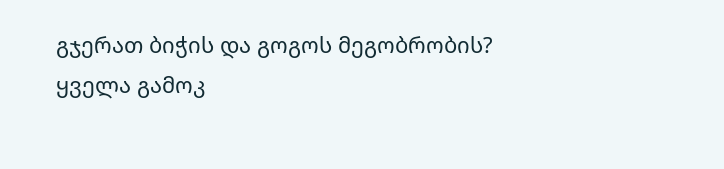გჯერათ ბიჭის და გოგოს მეგობრობის?
ყველა გამოკ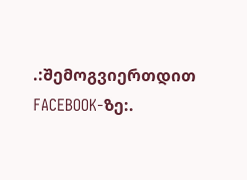.:შემოგვიერთდით FACEBOOK-ზე:.